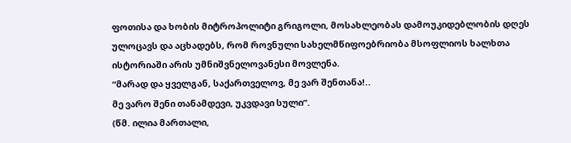ფოთისა და ხობის მიტროპოლიტი გრიგოლი, მოსახლეობას დამოუკიდებლობის დღეს ულოცავს და აცხადებს, რომ როვნული სახელმწიფოებრიობა მსოფლიოს ხალხთა ისტორიაში არის უმნიშვნელოვანესი მოვლენა.
“მარად და ყველგან, საქართველოვ, მე ვარ შენთანა!..
მე ვარო შენი თანამდევი, უკვდავი სული”.
(წმ. ილია მართალი,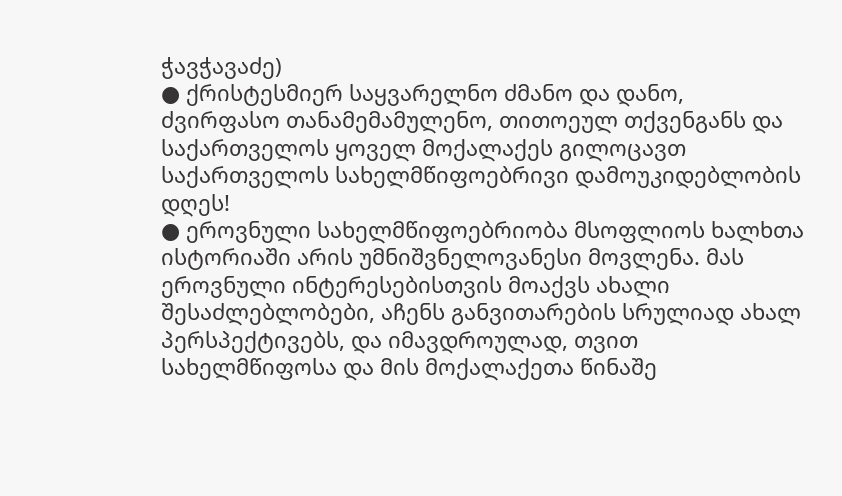ჭავჭავაძე)
● ქრისტესმიერ საყვარელნო ძმანო და დანო, ძვირფასო თანამემამულენო, თითოეულ თქვენგანს და საქართველოს ყოველ მოქალაქეს გილოცავთ საქართველოს სახელმწიფოებრივი დამოუკიდებლობის დღეს!
● ეროვნული სახელმწიფოებრიობა მსოფლიოს ხალხთა ისტორიაში არის უმნიშვნელოვანესი მოვლენა. მას ეროვნული ინტერესებისთვის მოაქვს ახალი შესაძლებლობები, აჩენს განვითარების სრულიად ახალ პერსპექტივებს, და იმავდროულად, თვით სახელმწიფოსა და მის მოქალაქეთა წინაშე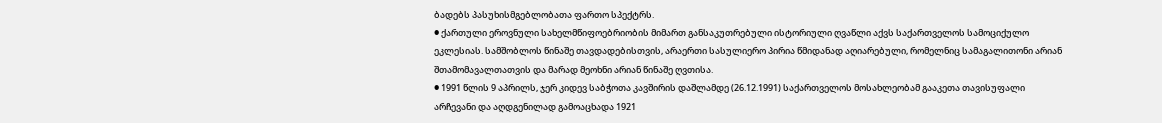ბადებს პასუხისმგებლობათა ფართო სპექტრს.
● ქართული ეროვნული სახელმწიფოებრიობის მიმართ განსაკუთრებული ისტორიული ღვაწლი აქვს საქართველოს სამოციქულო ეკლესიას. სამშობლოს წინაშე თავდადებისთვის, არაერთი სასულიერო პირია წმიდანად აღიარებული, რომელნიც სამაგალითონი არიან შთამომავალთათვის და მარად მეოხნი არიან წინაშე ღვთისა.
● 1991 წლის 9 აპრილს, ჯერ კიდევ საბჭოთა კავშირის დაშლამდე (26.12.1991) საქართველოს მოსახლეობამ გააკეთა თავისუფალი არჩევანი და აღდგენილად გამოაცხადა 1921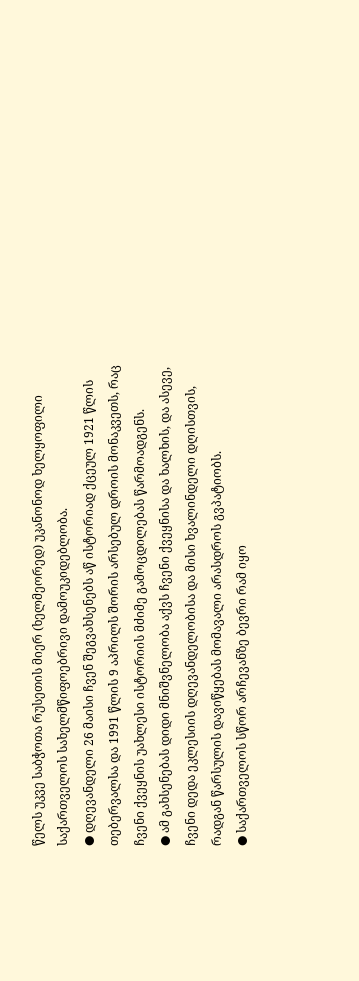წელს უკვე საბჭოთა რუსეთის მიერ (ხელმეორედ) უკანონოდ ხელყოფილი საქართველოს სახელმწიფოებრივი დამოუკიდებლობა.
● დღევანდელი 26 მაისი ჩვენ შეგვახსენებს აწ ისტორიად ქცეულ 1921 წლის თებერვალსა და 1991 წლის 9 აპრილს შორის არსებულ დროის მონაკვეთს, რაც ჩვენი ქვეყნის უახლესი ისტორიის მძიმე გამოცდილებას წარმოადგენს.
● ამ გახსენებას დიდი მნიშვნელობა აქვს ჩვენი ქვეყნისა და ხალხის, და ასევე, ჩვენი დედა ეკლესიის დღევანდელობისა და მისი ხვალინდელი დღისთვის, რადგან წარსულის დავიწყებას მომავალი არასდროს გვპატიობს.
● საქართველოს სწორ არჩევანზე ბევრი რამ იყო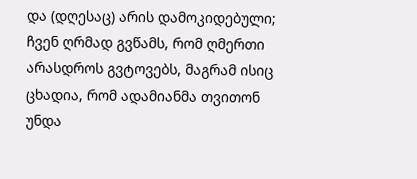და (დღესაც) არის დამოკიდებული; ჩვენ ღრმად გვწამს, რომ ღმერთი არასდროს გვტოვებს, მაგრამ ისიც ცხადია, რომ ადამიანმა თვითონ უნდა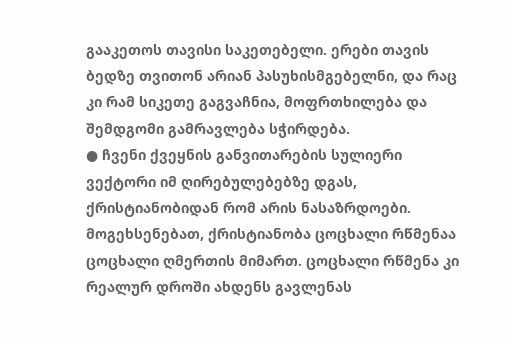გააკეთოს თავისი საკეთებელი. ერები თავის ბედზე თვითონ არიან პასუხისმგებელნი, და რაც კი რამ სიკეთე გაგვაჩნია, მოფრთხილება და შემდგომი გამრავლება სჭირდება.
● ჩვენი ქვეყნის განვითარების სულიერი ვექტორი იმ ღირებულებებზე დგას, ქრისტიანობიდან რომ არის ნასაზრდოები. მოგეხსენებათ, ქრისტიანობა ცოცხალი რწმენაა ცოცხალი ღმერთის მიმართ. ცოცხალი რწმენა კი რეალურ დროში ახდენს გავლენას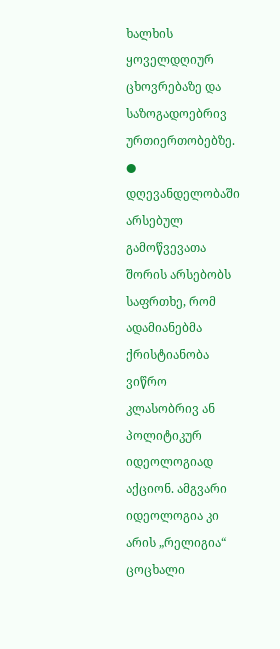ხალხის ყოველდღიურ ცხოვრებაზე და საზოგადოებრივ ურთიერთობებზე.
● დღევანდელობაში არსებულ გამოწვევათა შორის არსებობს საფრთხე, რომ ადამიანებმა ქრისტიანობა ვიწრო კლასობრივ ან პოლიტიკურ იდეოლოგიად აქციონ. ამგვარი იდეოლოგია კი არის „რელიგია“ ცოცხალი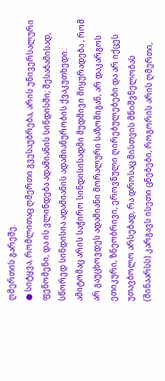ღმერთის გარეშე.
● სიტყვა, რომლითაც ღმერთი გვესაუბრება, არის უნივერსალური ფენომენი, და ის ვლინდება ადამიანის სინდისში; შესაბამისად, სწორედ სინდისია ადამიანის ადამიანურობის ქვაკუთხედი. ამიტომაც არის საჭირო სინდისისადმი მუდმივი მიყურადება , რომ არ გაუცხოვდეს ადამიანი მორალური საზომიგან, არ დაკარგოს ეთიკური, ზნეობრივი, ეროვნული ღირებულებები და არ იქცეს უთავბოლო არსებად, რა დროსაც მისთვის მნიშვნელობას (შინაარსს) კარგავს ისეთი ცნებები, როგორის არის ღმერთი,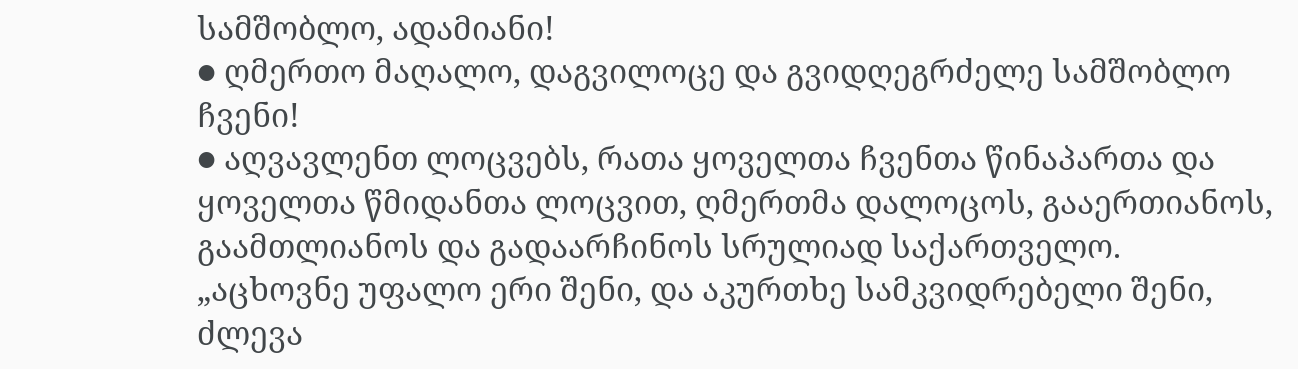სამშობლო, ადამიანი!
● ღმერთო მაღალო, დაგვილოცე და გვიდღეგრძელე სამშობლო ჩვენი!
● აღვავლენთ ლოცვებს, რათა ყოველთა ჩვენთა წინაპართა და ყოველთა წმიდანთა ლოცვით, ღმერთმა დალოცოს, გააერთიანოს, გაამთლიანოს და გადაარჩინოს სრულიად საქართველო.
„აცხოვნე უფალო ერი შენი, და აკურთხე სამკვიდრებელი შენი, ძლევა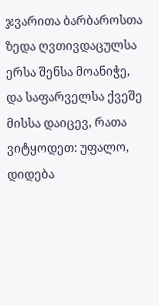ჯვარითა ბარბაროსთა ზედა ღვთივდაცულსა ერსა შენსა მოანიჭე, და საფარველსა ქვეშე მისსა დაიცევ, რათა ვიტყოდეთ: უფალო, დიდება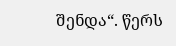შენდა“. წერს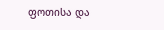ფოთისა და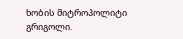ხობის მიტროპოლიტი გრიგოლი.